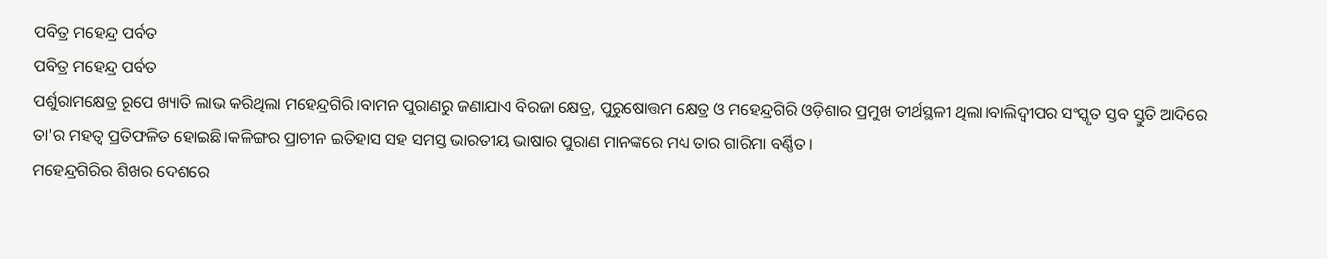ପବିତ୍ର ମହେନ୍ଦ୍ର ପର୍ବତ
ପବିତ୍ର ମହେନ୍ଦ୍ର ପର୍ବତ
ପର୍ଶୁରାମକ୍ଷେତ୍ର ରୂପେ ଖ୍ୟାତି ଲାଭ କରିଥିଲା ମହେନ୍ଦ୍ରଗିରି।ବାମନ ପୁରାଣରୁ ଜଣାଯାଏ ବିରଜା କ୍ଷେତ୍ର, ପୁରୁଷୋତ୍ତମ କ୍ଷେତ୍ର ଓ ମହେନ୍ଦ୍ରଗିରି ଓଡ଼ିଶାର ପ୍ରମୁଖ ତୀର୍ଥସ୍ଥଳୀ ଥିଲା।ବାଲିଦ୍ଵୀପର ସଂସ୍କୃତ ସ୍ତବ ସ୍ତୁତି ଆଦିରେ ତା'ର ମହତ୍ବ ପ୍ରତିଫଳିତ ହୋଇଛି।କଳିଙ୍ଗର ପ୍ରାଚୀନ ଇତିହାସ ସହ ସମସ୍ତ ଭାରତୀୟ ଭାଷାର ପୁରାଣ ମାନଙ୍କରେ ମଧ୍ୟ ତାର ଗାରିମା ବର୍ଣ୍ଣିତ।
ମହେନ୍ଦ୍ରଗିରିର ଶିଖର ଦେଶରେ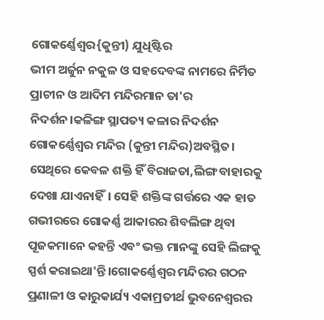ଗୋକର୍ଣ୍ଣେଶ୍ଵର{କୁନ୍ତୀ) ଯୁଧିଷ୍ଟିର
ଭୀମ ଅର୍ଜୁନ ନକୁଳ ଓ ସହଦେବଙ୍କ ନାମରେ ନିର୍ମିତ ପ୍ରାଚୀନ ଓ ଆଦିମ ମନ୍ଦିରମାନ ତା'ର ନିଦର୍ଶନ।କଳିଙ୍ଗ ସ୍ଥାପତ୍ୟ କଳାର ନିଦର୍ଶନ ଗୋକର୍ଣ୍ଣେଶ୍ୱର ମନ୍ଦିର (କୁନ୍ତୀ ମନ୍ଦିର)ଅବସ୍ଥିତ। ସେଥିରେ କେବଳ ଶକ୍ତି ହିଁ ବିରାଜତା,ଲିଙ୍ଗ ବାହାରକୁ ଦେଖା ଯାଏନାହିଁ। ସେହି ଶକ୍ତିଙ୍କ ଗର୍ତ୍ତରେ ଏକ ହାତ ଗଭୀରରେ ଗୋକର୍ଣ୍ଣ ଆକାରର ଶିବଲିଙ୍ଗ ଥିବା ପୂଜକମାନେ କହନ୍ତି ଏବଂ ଭକ୍ତ ମାନଙ୍କୁ ସେହି ଲିଙ୍ଗକୁ ସ୍ପର୍ଶ କରାଇଥା'ନ୍ତି।ଗୋକର୍ଣ୍ଣେଶ୍ୱର ମନ୍ଦିରର ଗଠନ ପ୍ରଣାଳୀ ଓ କାରୁକାର୍ଯ୍ୟ ଏକାମ୍ରତୀର୍ଥ ଭୁବନେଶ୍ୱରର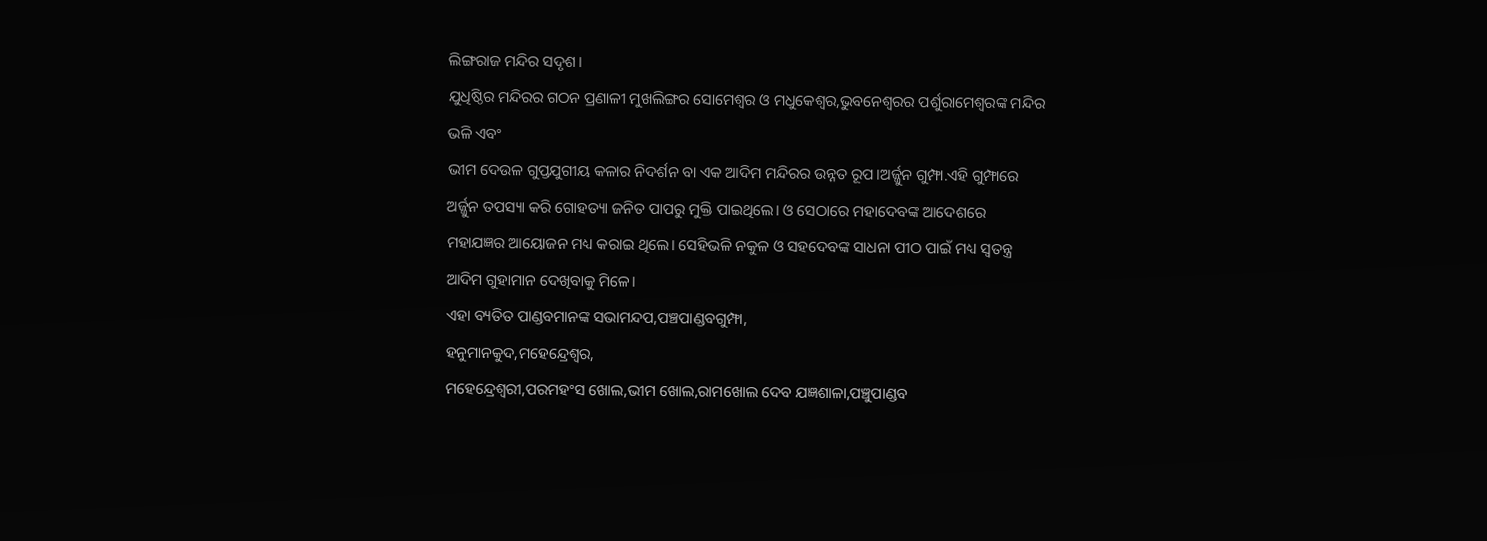ଲିଙ୍ଗରାଜ ମନ୍ଦିର ସଦୃଶ।
ଯୁଧିଷ୍ଠିର ମନ୍ଦିରର ଗଠନ ପ୍ରଣାଳୀ ମୁଖଲିଙ୍ଗର ସୋମେଶ୍ୱର ଓ ମଧୁକେଶ୍ୱର,ଭୁବନେଶ୍ବରର ପର୍ଶୁରାମେଶ୍ୱରଙ୍କ ମନ୍ଦିର ଭଳି ଏବଂ
ଭୀମ ଦେଉଳ ଗୁପ୍ତଯୁଗୀୟ କଳାର ନିଦର୍ଶନ ବା ଏକ ଆଦିମ ମନ୍ଦିରର ଉନ୍ନତ ରୂପ।ଅର୍ଜ୍ଜୁନ ଗୁମ୍ଫା.ଏହି ଗୁମ୍ଫାରେ ଅର୍ଜ୍ଜୁନ ତପସ୍ୟା କରି ଗୋହତ୍ୟା ଜନିତ ପାପରୁ ମୁକ୍ତି ପାଇଥିଲେ। ଓ ସେଠାରେ ମହାଦେବଙ୍କ ଆଦେଶରେ ମହାଯଜ୍ଞର ଆୟୋଜନ ମଧ୍ୟ କରାଇ ଥିଲେ। ସେହିଭଳି ନକୁଳ ଓ ସହଦେବଙ୍କ ସାଧନା ପୀଠ ପାଇଁ ମଧ୍ୟ ସ୍ଵତନ୍ତ୍ର ଆଦିମ ଗୁହାମାନ ଦେଖିବାକୁ ମିଳେ।
ଏହା ବ୍ୟତିତ ପାଣ୍ଡବମାନଙ୍କ ସଭାମନ୍ଦପ,ପଞ୍ଚପାଣ୍ଡବଗୁମ୍ଫା,
ହନୁମାନକୁଦ,ମହେନ୍ଦ୍ରେଶ୍ୱର,
ମହେନ୍ଦ୍ରେଶ୍ୱରୀ,ପରମହଂସ ଖୋଲ,ଭୀମ ଖୋଲ,ରାମଖୋଲ ଦେବ ଯଜ୍ଞଶାଳା,ପଞ୍ଚୁପାଣ୍ଡବ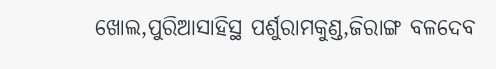ଖୋଲ,ପୁରିଆସାହିସ୍ଥ ପର୍ଶୁରାମକୁଣ୍ଡ,ଜିରାଙ୍ଗ ବଳଦେବ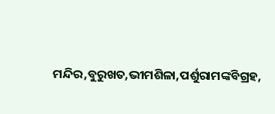ମନ୍ଦିର,ବୁରୁଖତ,ଭୀମଶିଳା,ପର୍ଶୁରାମଙ୍କବିଗ୍ରହ,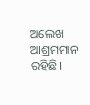ଅଲେଖ ଆଶ୍ରମମାନ ରହିଛି।